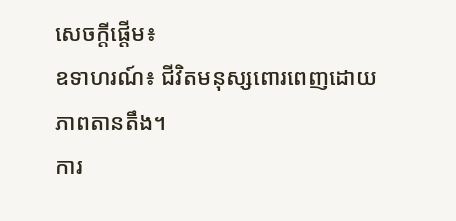សេចក្តីផ្តើម៖
ឧទាហរណ៍៖ ជីវិតមនុស្សពោរពេញដោយភាពតានតឹង។
ការ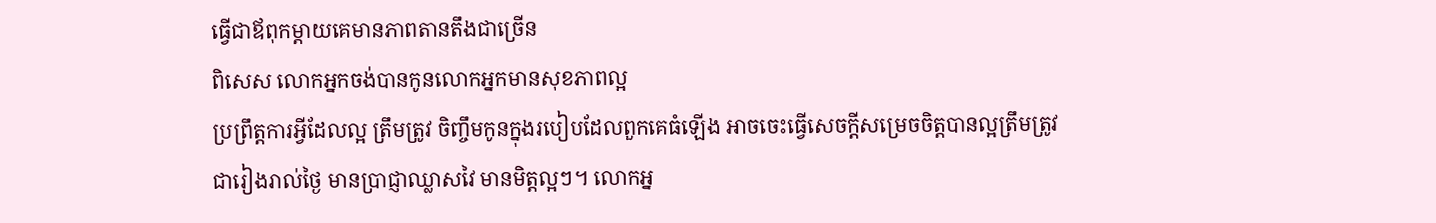ធ្វើជាឪពុកម្តាយគេមានភាពតានតឹងជាច្រើន
ពិសេស លោកអ្នកចង់បានកូនលោកអ្នកមានសុខភាពល្អ
ប្រព្រឹត្តការអ្វីដែលល្អ ត្រឹមត្រូវ ចិញ្ចឹមកូនក្នុងរបៀបដែលពួកគេធំឡើង អាចចេះធ្វើសេចក្តីសម្រេចចិត្តបានល្អត្រឹមត្រូវ
ជារៀងរាល់ថ្ងៃ មានប្រាជ្ញាឈ្លាសវៃ មានមិត្តល្អៗ។ លោកអ្ន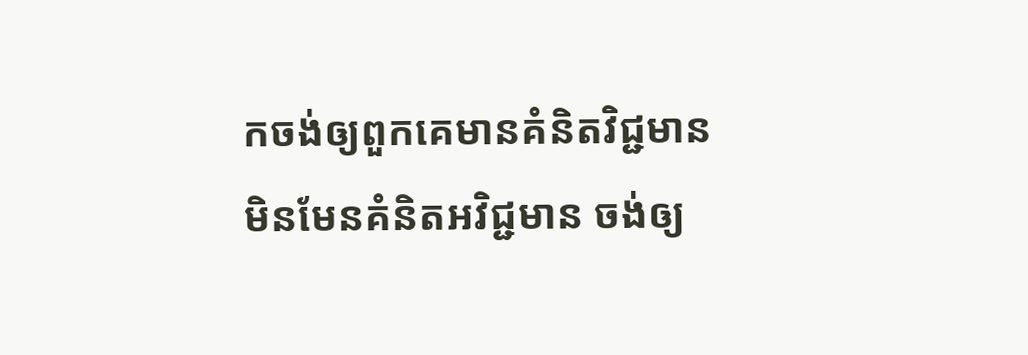កចង់ឲ្យពួកគេមានគំនិតវិជ្ជមាន
មិនមែនគំនិតអវិជ្ជមាន ចង់ឲ្យ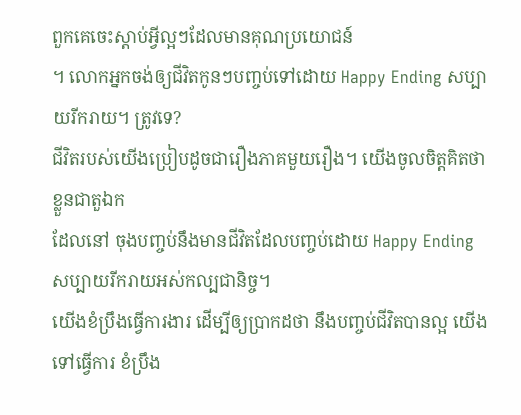ពួកគេចេះស្តាប់អ្វីល្អៗដែលមានគុណប្រយោជន៍
។ លោកអ្នកចង់ឲ្យជីវិតកូនៗបញ្ចប់ទៅដោយ Happy Ending សប្បាយរីករាយ។ ត្រូវទេ?
ជីវិតរបស់យើងប្រៀបដូចជារឿងភាគមួយរឿង។ យើងចូលចិត្តគិតថា ខ្លួនជាតួឯក
ដែលនៅ ចុងបញ្ចប់នឹងមានជីវិតដែលបញ្ចប់ដោយ Happy Ending សប្បាយរីករាយអស់កល្បជានិច្ច។
យើងខំប្រឹងធ្វើការងារ ដើម្បីឲ្យប្រាកដថា នឹងបញ្ចប់ជីវិតបានល្អ យើងទៅធ្វើការ ខំប្រឹង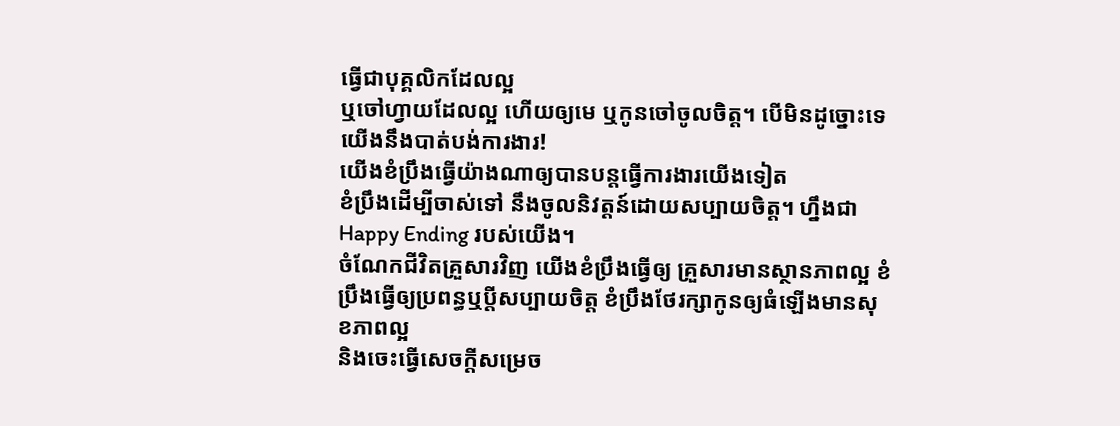ធ្វើជាបុគ្គលិកដែលល្អ
ឬចៅហ្វាយដែលល្អ ហើយឲ្យមេ ឬកូនចៅចូលចិត្ត។ បើមិនដូច្នោះទេ យើងនឹងបាត់បង់ការងារ!
យើងខំប្រឹងធ្វើយ៉ាងណាឲ្យបានបន្តធ្វើការងារយើងទៀត
ខំប្រឹងដើម្បីចាស់ទៅ នឹងចូលនិវត្តន៍ដោយសប្បាយចិត្ត។ ហ្នឹងជា Happy Ending របស់យើង។
ចំណែកជីវិតគ្រួសារវិញ យើងខំប្រឹងធ្វើឲ្យ គ្រួសារមានស្ថានភាពល្អ ខំប្រឹងធ្វើឲ្យប្រពន្ធឬប្តីសប្បាយចិត្ត ខំប្រឹងថែរក្សាកូនឲ្យធំឡើងមានសុខភាពល្អ
និងចេះធ្វើសេចក្តីសម្រេច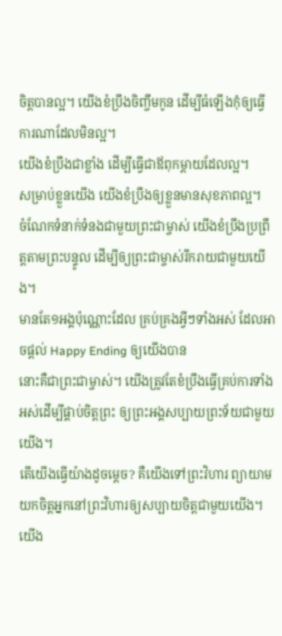ចិត្តបានល្អ។ យើងខំប្រឹងចិញ្ចឹមកូន ដើម្បីធំឡើងកុំឲ្យធ្វើការណាដែលមិនល្អ។
យើងខំប្រឹងជាខ្លាំង ដើម្បីធ្វើជាឪពុកម្តាយដែលល្អ។
សម្រាប់ខ្លួនយើង យើងខំប្រឹងឲ្យខ្លួនមានសុខភាពល្អ។
ចំណែកទំនាក់ទំនងជាមួយព្រះជាម្ចាស់ យើងខំប្រឹងប្រព្រឹត្តតាមព្រះបន្ទូល ដើម្បីឲ្យព្រះជាម្ចាស់រីករាយជាមួយយើង។
មានតែ១អង្គប៉ុណ្ណោះដែល គ្រប់គ្រងអ្វីៗទាំងអស់ ដែលអាចផ្តល់ Happy Ending ឲ្យយើងបាន
នោះគឺជាព្រះជាម្ចាស់។ យើងត្រូវតែខំប្រឹងធ្វើគ្រប់ការទាំងអស់ដើម្បីផ្គាប់ចិត្តព្រះ ឲ្យព្រះអង្គសប្បាយព្រះទ័យជាមួយយើង។
តើយើងធ្វើយ៉ាងដូចម្តេច? គឺយើងទៅព្រះវិហារ ព្យាយាមយកចិត្តអ្នកនៅព្រះវិហារឲ្យសប្បាយចិត្តជាមួយយើង។
យើង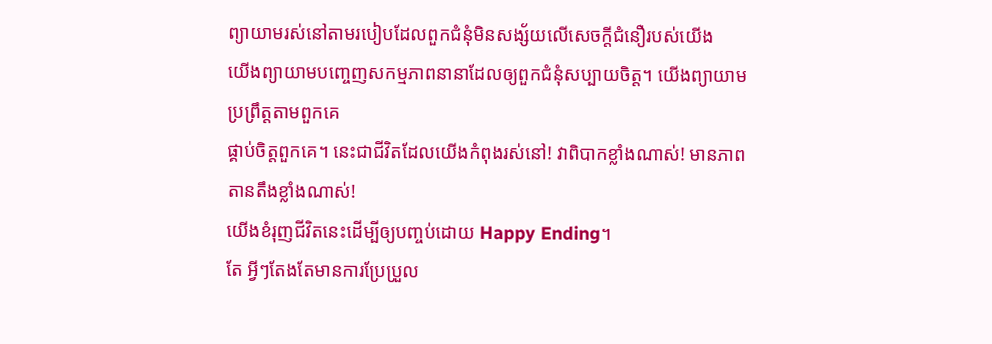ព្យាយាមរស់នៅតាមរបៀបដែលពួកជំនុំមិនសង្ស័យលើសេចក្តីជំនឿរបស់យើង
យើងព្យាយាមបញ្ចេញសកម្មភាពនានាដែលឲ្យពួកជំនុំសប្បាយចិត្ត។ យើងព្យាយាមប្រព្រឹត្តតាមពួកគេ
ផ្គាប់ចិត្តពួកគេ។ នេះជាជីវិតដែលយើងកំពុងរស់នៅ! វាពិបាកខ្លាំងណាស់! មានភាពតានតឹងខ្លាំងណាស់!
យើងខំរុញជីវិតនេះដើម្បីឲ្យបញ្ចប់ដោយ Happy Ending។
តែ អ្វីៗតែងតែមានការប្រែប្រួល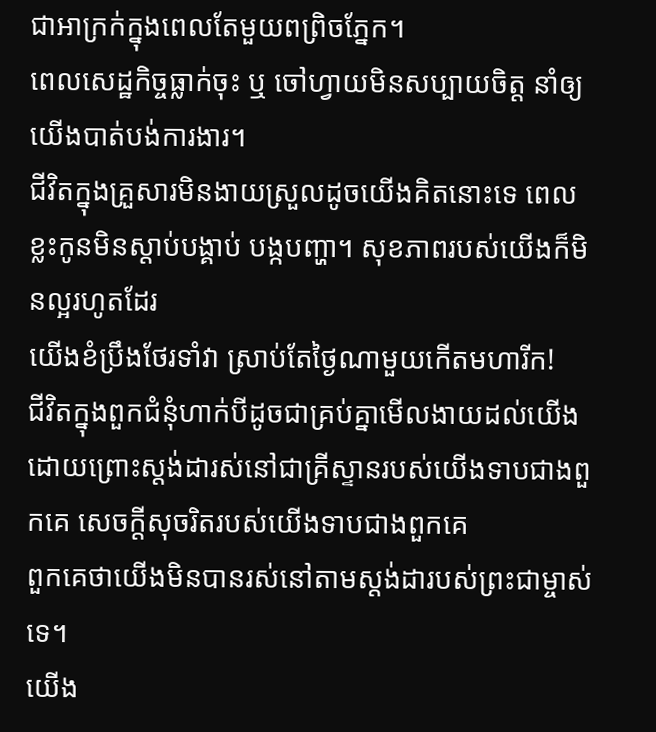ជាអាក្រក់ក្នុងពេលតែមួយពព្រិចភ្នែក។
ពេលសេដ្ឋកិច្ចធ្លាក់ចុះ ឬ ចៅហ្វាយមិនសប្បាយចិត្ត នាំឲ្យយើងបាត់បង់ការងារ។
ជីវិតក្នុងគ្រួសារមិនងាយស្រួលដូចយើងគិតនោះទេ ពេលខ្លះកូនមិនស្តាប់បង្គាប់ បង្កបញ្ហា។ សុខភាពរបស់យើងក៏មិនល្អរហូតដែរ
យើងខំប្រឹងថែរទាំវា ស្រាប់តែថ្ងៃណាមួយកើតមហារីក!
ជីវិតក្នុងពួកជំនុំហាក់បីដូចជាគ្រប់គ្នាមើលងាយដល់យើង
ដោយព្រោះស្តង់ដារស់នៅជាគ្រីស្ទានរបស់យើងទាបជាងពួកគេ សេចក្តីសុចរិតរបស់យើងទាបជាងពួកគេ
ពួកគេថាយើងមិនបានរស់នៅតាមស្តង់ដារបស់ព្រះជាម្ចាស់ទេ។
យើង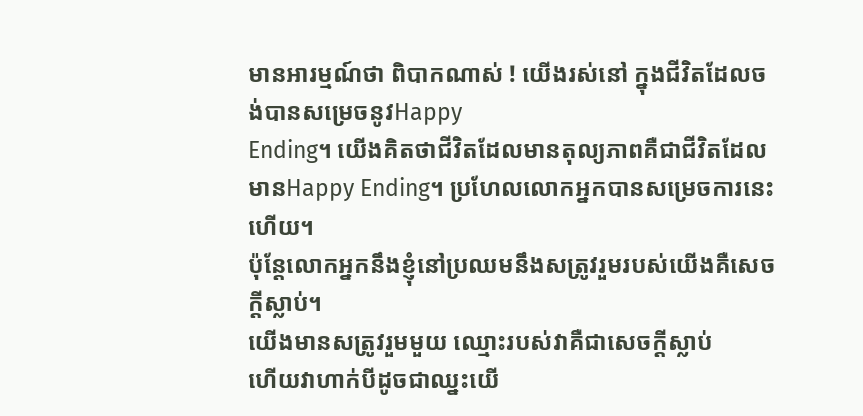មានអារម្មណ៍ថា ពិបាកណាស់ ! យើងរស់នៅ ក្នុងជីវិតដែលចង់បានសម្រេចនូវHappy
Ending។ យើងគិតថាជីវិតដែលមានតុល្យភាពគឺជាជីវិតដែលមានHappy Ending។ ប្រហែលលោកអ្នកបានសម្រេចការនេះហើយ។
ប៉ុន្តែលោកអ្នកនឹងខ្ញុំនៅប្រឈមនឹងសត្រូវរួមរបស់យើងគឺសេចក្តីស្លាប់។
យើងមានសត្រូវរួមមួយ ឈ្មោះរបស់វាគឺជាសេចក្តីស្លាប់
ហើយវាហាក់បីដូចជាឈ្នះយើ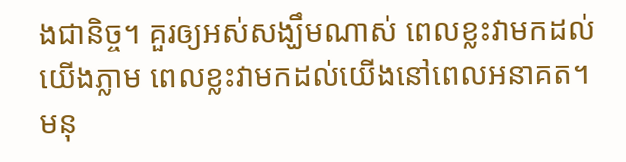ងជានិច្ច។ គួរឲ្យអស់សង្ឃឹមណាស់ ពេលខ្លះវាមកដល់យើងភ្លាម ពេលខ្លះវាមកដល់យើងនៅពេលអនាគត។
មនុ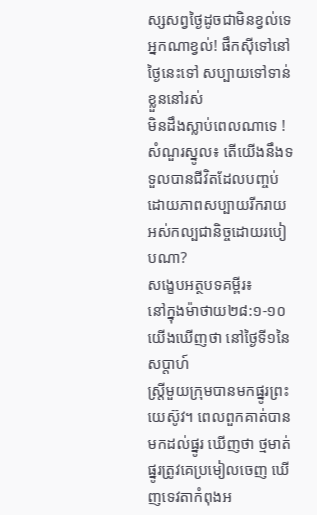ស្សសព្វថ្ងៃដូចជាមិនខ្វល់ទេ អ្នកណាខ្វល់! ផឹកស៊ីទៅនៅថ្ងៃនេះទៅ សប្បាយទៅទាន់ខ្លួននៅរស់
មិនដឹងស្លាប់ពេលណាទេ !
សំណួរស្នូល៖ តើយើងនឹងទទួលបានជីវិតដែលបញ្ចប់ដោយភាពសប្បាយរីករាយ អស់កល្បជានិច្ចដោយរបៀបណា?
សង្ខេបអត្ថបទគម្ពីរ៖
នៅក្នុងម៉ាថាយ២៨:១-១០ យើងឃើញថា នៅថ្ងៃទី១នៃសប្តាហ៍
ស្រ្តីមួយក្រុមបានមកផ្នូរព្រះយេស៊ូវ។ ពេលពួកគាត់បានមកដល់ផ្នូរ ឃើញថា ថ្មមាត់ផ្នូរត្រូវគេប្រមៀលចេញ ឃើញទេវតាកំពុងអ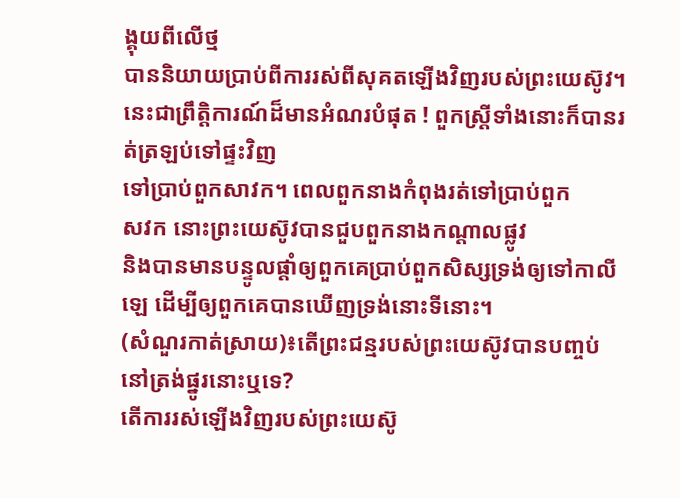ង្គុយពីលើថ្ម
បាននិយាយប្រាប់ពីការរស់ពីសុគតឡើងវិញរបស់ព្រះយេស៊ូវ។ នេះជាព្រឹត្តិការណ៍ដ៏មានអំណរបំផុត ! ពួកស្រ្តីទាំងនោះក៏បានរត់ត្រឡប់ទៅផ្ទះវិញ
ទៅប្រាប់ពួកសាវក។ ពេលពួកនាងកំពុងរត់ទៅប្រាប់ពួក
សវក នោះព្រះយេស៊ូវបានជួបពួកនាងកណ្តាលផ្លូវ
និងបានមានបន្ទូលផ្តាំឲ្យពួកគេប្រាប់ពួកសិស្សទ្រង់ឲ្យទៅកាលីឡេ ដើម្បីឲ្យពួកគេបានឃើញទ្រង់នោះទីនោះ។
(សំណួរកាត់ស្រាយ)៖តើព្រះជន្មរបស់ព្រះយេស៊ូវបានបញ្ចប់នៅត្រង់ផ្នូរនោះឬទេ?
តើការរស់ឡើងវិញរបស់ព្រះយេស៊ូ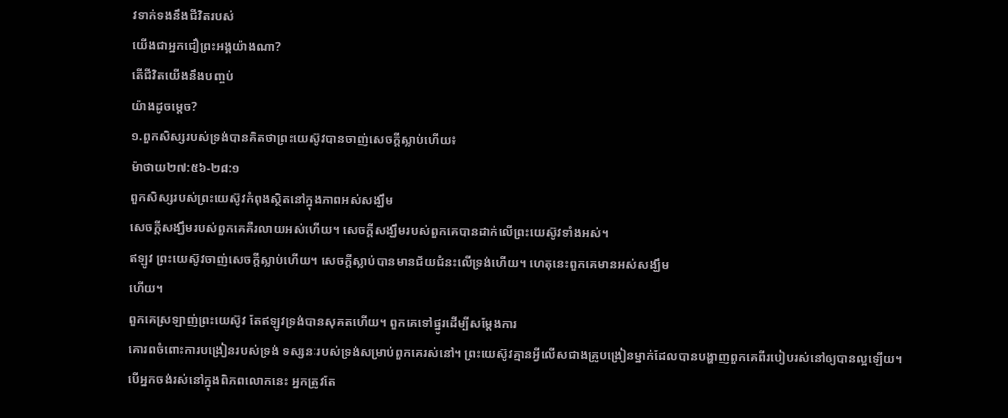វទាក់ទងនឹងជីវិតរបស់
យើងជាអ្នកជឿព្រះអង្គយ៉ាងណា?
តើជីវិតយើងនឹងបញ្ចប់
យ៉ាងដូចម្តេច?
១.ពួកសិស្សរបស់ទ្រង់បានគិតថាព្រះយេស៊ូវបានចាញ់សេចក្តីស្លាប់ហើយ៖
ម៉ាថាយ២៧:៥៦-២៨:១
ពួកសិស្សរបស់ព្រះយេស៊ូវកំពុងស្ថិតនៅក្នុងភាពអស់សង្ឃឹម
សេចក្តីសង្ឃឹមរបស់ពួកគេគឺរលាយអស់ហើយ។ សេចក្តីសង្ឃឹមរបស់ពួកគេបានដាក់លើព្រះយេស៊ូវទាំងអស់។
ឥឡូវ ព្រះយេស៊ូវចាញ់សេចក្តីស្លាប់ហើយ។ សេចក្តីស្លាប់បានមានជ័យជំនះលើទ្រង់ហើយ។ ហេតុនេះពួកគេមានអស់សង្ឃឹម
ហើយ។
ពួកគេស្រឡាញ់ព្រះយេស៊ូវ តែឥឡូវទ្រង់បានសុគតហើយ។ ពួកគេទៅផ្នូរដើម្បីសម្តែងការ
គោរពចំពោះការបង្រៀនរបស់ទ្រង់ ទស្សនៈរបស់ទ្រង់សម្រាប់ពួកគេរស់នៅ។ ព្រះយេស៊ូវគ្មានអ្វីលើសជាងគ្រូបង្រៀនម្នាក់ដែលបានបង្ហាញពួកគេពីរបៀបរស់នៅឲ្យបានល្អឡើយ។
បើអ្នកចង់រស់នៅក្នុងពិភពលោកនេះ អ្នកត្រូវតែ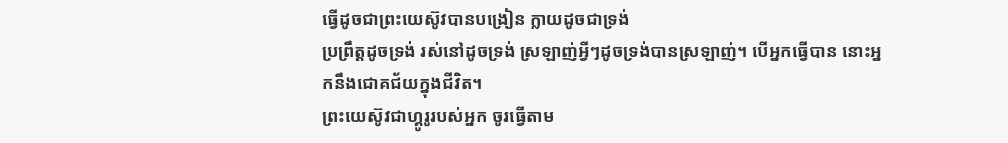ធ្វើដូចជាព្រះយេស៊ូវបានបង្រៀន ក្លាយដូចជាទ្រង់
ប្រព្រឹត្តដូចទ្រង់ រស់នៅដូចទ្រង់ ស្រឡាញ់អ្វីៗដូចទ្រង់បានស្រឡាញ់។ បើអ្នកធ្វើបាន នោះអ្នកនឹងជោគជ័យក្នុងជីវិត។
ព្រះយេស៊ូវជាហ្គូរូរបស់អ្នក ចូរធ្វើតាម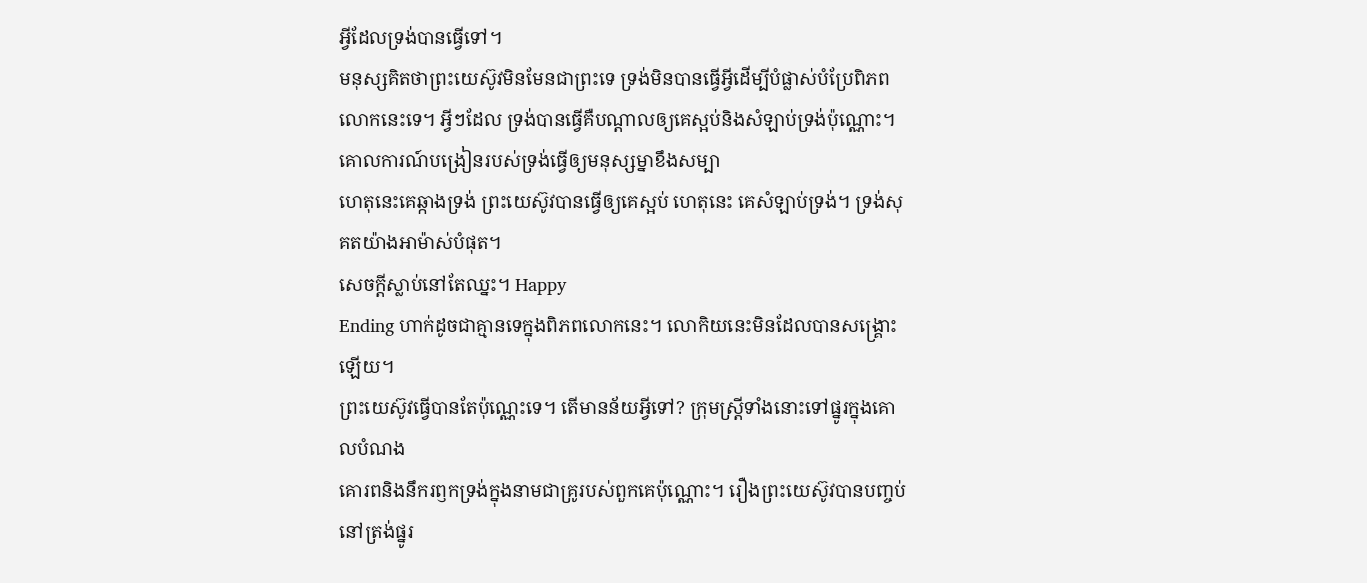អ្វីដែលទ្រង់បានធ្វើទៅ។
មនុស្សគិតថាព្រះយេស៊ូវមិនមែនជាព្រះទេ ទ្រង់មិនបានធ្វើអ្វីដើម្បីបំផ្លាស់បំប្រែពិភពលោកនេះទេ។ អ្វីៗដែល ទ្រង់បានធ្វើគឺបណ្តាលឲ្យគេស្អប់និងសំឡាប់ទ្រង់ប៉ុណ្ណោះ។ គោលការណ៍បង្រៀនរបស់ទ្រង់ធ្វើឲ្យមនុស្សម្នាខឹងសម្បា
ហេតុនេះគេឆ្កាងទ្រង់ ព្រះយេស៊ូវបានធ្វើឲ្យគេស្អប់ ហេតុនេះ គេសំឡាប់ទ្រង់។ ទ្រង់សុគតយ៉ាងអាម៉ាស់បំផុត។
សេចក្តីស្លាប់នៅតែឈ្នះ។ Happy
Ending ហាក់ដូចជាគ្មានទេក្នុងពិភពលោកនេះ។ លោកិយនេះមិនដែលបានសង្គ្រោះឡើយ។
ព្រះយេស៊ូវធ្វើបានតែប៉ុណ្ណេះទេ។ តើមានន័យអ្វីទៅ? ក្រុមស្រ្តីទាំងនោះទៅផ្នូរក្នុងគោលបំណង
គោរពនិងនឹករឭកទ្រង់ក្នុងនាមជាគ្រូរបស់ពួកគេប៉ុណ្ណោះ។ រឿងព្រះយេស៊ូវបានបញ្ចប់នៅត្រង់ផ្នូរ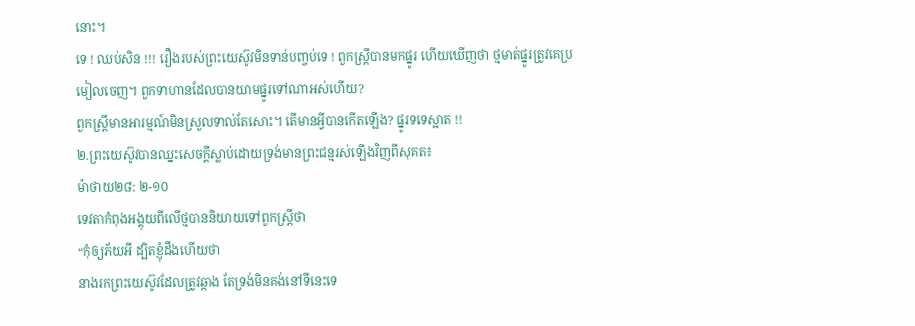នោះ។
ទេ ! ឈប់សិន !!! រឿងរបស់ព្រះយេស៊ូវមិនទាន់បញ្ចប់ទេ ! ពួកស្រ្តីបានមកផ្នូរ ហើយឃើញថា ថ្មមាត់ផ្នូរត្រូវគេប្រមៀលចេញ។ ពួកទាហានដែលបានយាមផ្នូរទៅណាអស់ហើយ?
ពួកស្រ្តីមានអារម្មណ៍មិនស្រួលទាល់តែសោះ។ តើមានអ្វីបានកើតឡើង? ផ្នូរទទេស្អាត !!
២.ព្រះយេស៊ូវបានឈ្នះសេចក្តីស្លាប់ដោយទ្រង់មានព្រះជន្មរស់ឡើងវិញពីសុគត៖
ម៉ាថាយ២៨: ២-១០
ទេវតាកំពុងអង្គុយពីលើថ្មបាននិយាយទៅពួកស្រ្តីថា
“កុំឲ្យភ័យអី ដ្បិតខ្ញុំដឹងហើយថា
នាងរកព្រះយេស៊ូវដែលត្រូវឆ្កាង តែទ្រង់មិនគង់នៅទីនេះទេ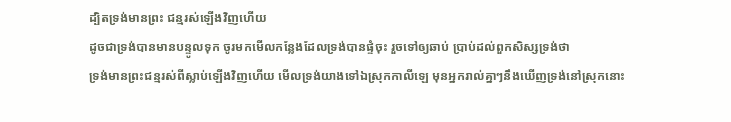ដ្បិតទ្រង់មានព្រះ ជន្មរស់ឡើងវិញហើយ
ដូចជាទ្រង់បានមានបន្ទូលទុក ចូរមកមើលកន្លែងដែលទ្រង់បានផ្ទំចុះ រួចទៅឲ្យឆាប់ ប្រាប់ដល់ពួកសិស្សទ្រង់ថា
ទ្រង់មានព្រះជន្មរស់ពីស្លាប់ឡើងវិញហើយ មើលទ្រង់យាងទៅឯស្រុកកាលីឡេ មុនអ្នករាល់គ្នាៗនឹងឃើញទ្រង់នៅស្រុកនោះ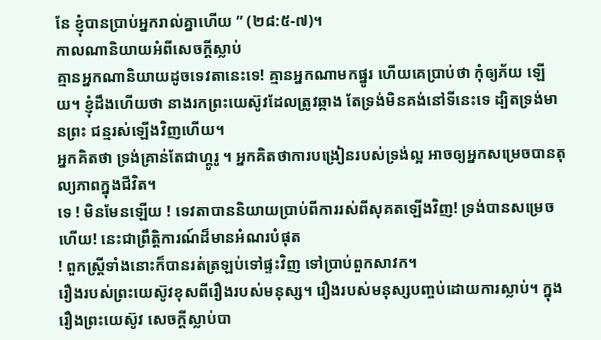នែ ខ្ញុំបានប្រាប់អ្នករាល់គ្នាហើយ ” (២៨:៥-៧)។
កាលណានិយាយអំពីសេចក្តីស្លាប់
គ្មានអ្នកណានិយាយដូចទេវតានេះទេ! គ្មានអ្នកណាមកផ្នូរ ហើយគេប្រាប់ថា កុំឲ្យភ័យ ឡើយ។ ខ្ញុំដឹងហើយថា នាងរកព្រះយេស៊ូវដែលត្រូវឆ្កាង តែទ្រង់មិនគង់នៅទីនេះទេ ដ្បិតទ្រង់មានព្រះ ជន្មរស់ឡើងវិញហើយ។
អ្នកគិតថា ទ្រង់គ្រាន់តែជាហ្គូរូ ។ អ្នកគិតថាការបង្រៀនរបស់ទ្រង់ល្អ អាចឲ្យអ្នកសម្រេចបានតុល្យភាពក្នុងជីវិត។
ទេ ! មិនមែនឡើយ ! ទេវតាបាននិយាយប្រាប់ពីការរស់ពីសុគតឡើងវិញ! ទ្រង់បានសម្រេចហើយ! នេះជាព្រឹត្តិការណ៍ដ៏មានអំណរបំផុត
! ពួកស្រ្តីទាំងនោះក៏បានរត់ត្រឡប់ទៅផ្ទះវិញ ទៅប្រាប់ពួកសាវក។
រឿងរបស់ព្រះយេស៊ូវខុសពីរឿងរបស់មនុស្ស។ រឿងរបស់មនុស្សបញ្ចប់ដោយការស្លាប់។ ក្នុងរឿងព្រះយេស៊ូវ សេចក្តីស្លាប់បា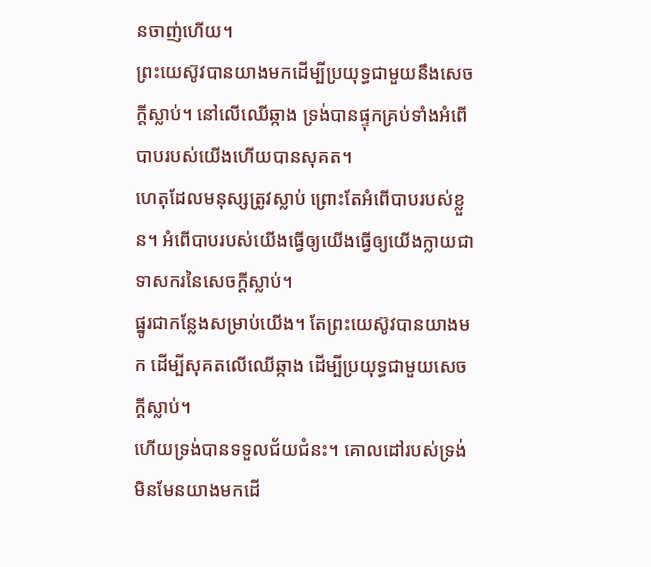នចាញ់ហើយ។
ព្រះយេស៊ូវបានយាងមកដើម្បីប្រយុទ្ធជាមួយនឹងសេចក្តីស្លាប់។ នៅលើឈើឆ្កាង ទ្រង់បានផ្ទុកគ្រប់ទាំងអំពើបាបរបស់យើងហើយបានសុគត។
ហេតុដែលមនុស្សត្រូវស្លាប់ ព្រោះតែអំពើបាបរបស់ខ្លួន។ អំពើបាបរបស់យើងធ្វើឲ្យយើងធ្វើឲ្យយើងក្លាយជាទាសករនៃសេចក្តីស្លាប់។
ផ្នូរជាកន្លែងសម្រាប់យើង។ តែព្រះយេស៊ូវបានយាងមក ដើម្បីសុគតលើឈើឆ្កាង ដើម្បីប្រយុទ្ធជាមួយសេចក្តីស្លាប់។
ហើយទ្រង់បានទទួលជ័យជំនះ។ គោលដៅរបស់ទ្រង់ មិនមែនយាងមកដើ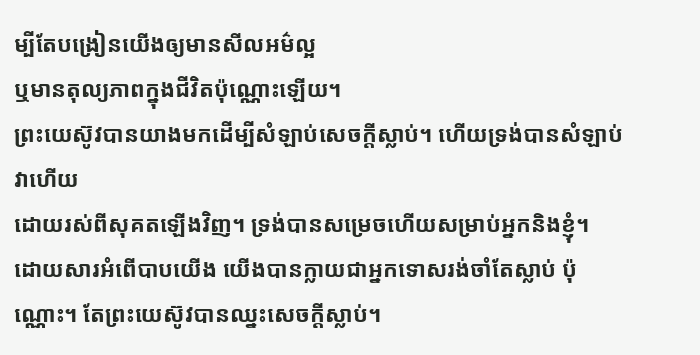ម្បីតែបង្រៀនយើងឲ្យមានសីលអម៌ល្អ
ឬមានតុល្យភាពក្នុងជីវិតប៉ុណ្ណោះឡើយ។
ព្រះយេស៊ូវបានយាងមកដើម្បីសំឡាប់សេចក្តីស្លាប់។ ហើយទ្រង់បានសំឡាប់វាហើយ
ដោយរស់ពីសុគតឡើងវិញ។ ទ្រង់បានសម្រេចហើយសម្រាប់អ្នកនិងខ្ញុំ។
ដោយសារអំពើបាបយើង យើងបានក្លាយជាអ្នកទោសរង់ចាំតែស្លាប់ ប៉ុណ្ណោះ។ តែព្រះយេស៊ូវបានឈ្នះសេចក្តីស្លាប់។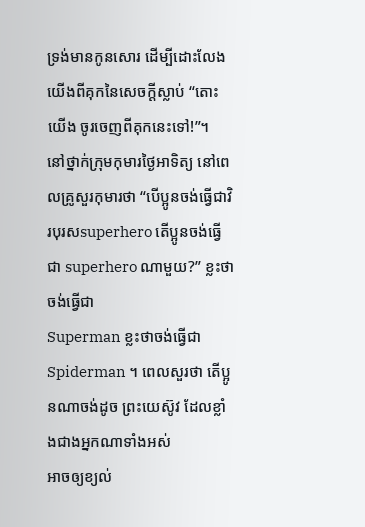ទ្រង់មានកូនសោរ ដើម្បីដោះលែងយើងពីគុកនៃសេចក្តីស្លាប់ “តោះយើង ចូរចេញពីគុកនេះទៅ!”។
នៅថ្នាក់ក្រុមកុមារថ្ងៃអាទិត្យ នៅពេលគ្រូសួរកុមារថា “បើប្អូនចង់ធ្វើជាវិរបុរសsuperhero តើប្អូនចង់ធ្វើជា superhero ណាមួយ?” ខ្លះថាចង់ធ្វើជា
Superman ខ្លះថាចង់ធ្វើជា Spiderman ។ ពេលសួរថា តើប្អូនណាចង់ដូច ព្រះយេស៊ូវ ដែលខ្លាំងជាងអ្នកណាទាំងអស់
អាចឲ្យខ្យល់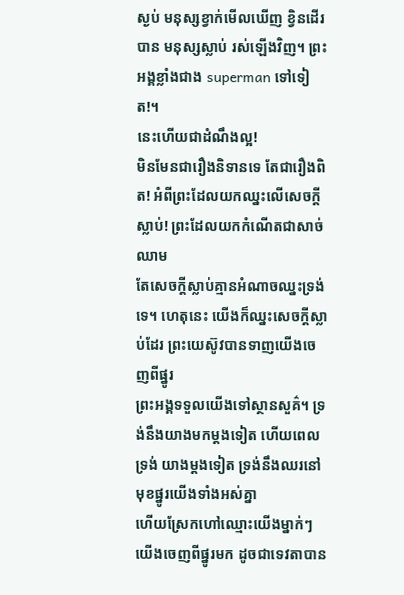ស្ងប់ មនុស្សខ្វាក់មើលឃើញ ខ្វិនដើរបាន មនុស្សស្លាប់ រស់ឡើងវិញ។ ព្រះអង្គខ្លាំងជាង superman ទៅទៀត!។
នេះហើយជាដំណឹងល្អ!
មិនមែនជារឿងនិទានទេ តែជារឿងពិត! អំពីព្រះដែលយកឈ្នះលើសេចក្តីស្លាប់! ព្រះដែលយកកំណើតជាសាច់ឈាម
តែសេចក្តីស្លាប់គ្មានអំណាចឈ្នះទ្រង់ទេ។ ហេតុនេះ យើងក៏ឈ្នះសេចក្តីស្លាប់ដែរ ព្រះយេស៊ូវបានទាញយើងចេញពីផ្នូរ
ព្រះអង្គទទួលយើងទៅស្ថានសួគ៌។ ទ្រង់នឹងយាងមកម្តងទៀត ហើយពេលទ្រង់ យាងម្តងទៀត ទ្រង់នឹងឈរនៅមុខផ្នូរយើងទាំងអស់គ្នា
ហើយស្រែកហៅឈ្មោះយើងម្នាក់ៗ យើងចេញពីផ្នូរមក ដូចជាទេវតាបាន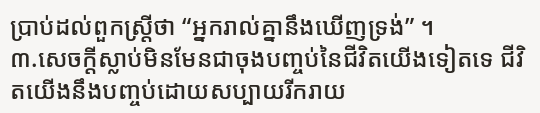ប្រាប់ដល់ពួកស្រ្តីថា “អ្នករាល់គ្នានឹងឃើញទ្រង់” ។
៣.សេចក្តីស្លាប់មិនមែនជាចុងបញ្ចប់នៃជីវិតយើងទៀតទេ ជីវិតយើងនឹងបញ្ចប់ដោយសប្បាយរីករាយ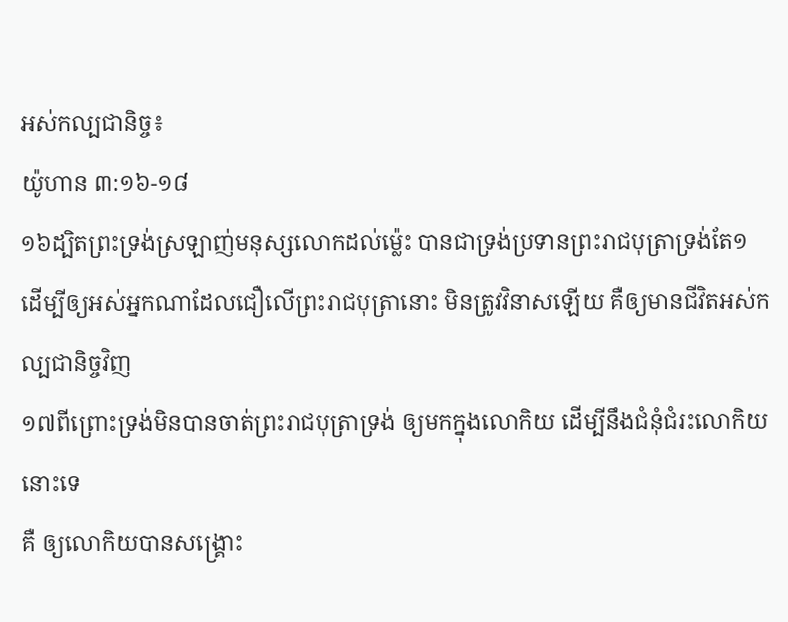អស់កល្បជានិច្ច៖
យ៉ូហាន ៣:១៦-១៨
១៦ដ្បិតព្រះទ្រង់ស្រឡាញ់មនុស្សលោកដល់ម្ល៉េះ បានជាទ្រង់ប្រទានព្រះរាជបុត្រាទ្រង់តែ១
ដើម្បីឲ្យអស់អ្នកណាដែលជឿលើព្រះរាជបុត្រានោះ មិនត្រូវវិនាសឡើយ គឺឲ្យមានជីវិតអស់កល្បជានិច្ចវិញ
១៧ពីព្រោះទ្រង់មិនបានចាត់ព្រះរាជបុត្រាទ្រង់ ឲ្យមកក្នុងលោកិយ ដើម្បីនឹងជំនុំជំរះលោកិយនោះទេ
គឺ ឲ្យលោកិយបានសង្គ្រោះ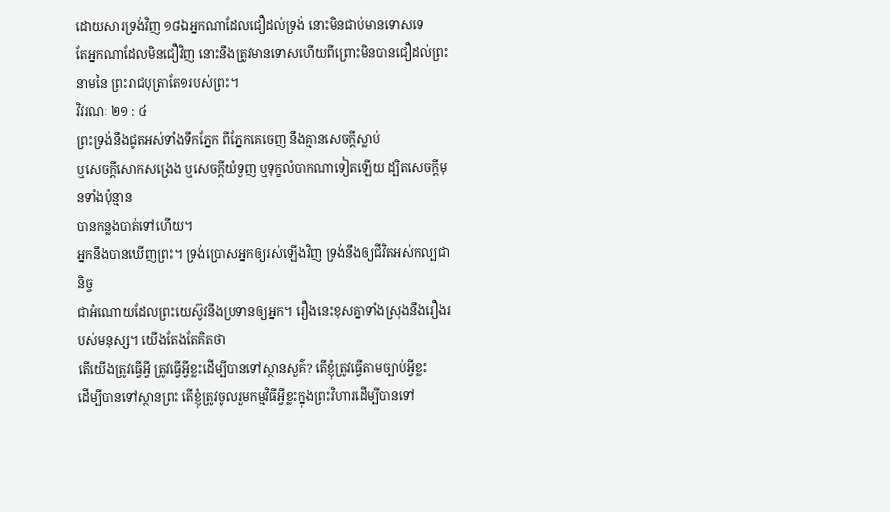ដោយសារទ្រង់វិញ ១៨ឯអ្នកណាដែលជឿដល់ទ្រង់ នោះមិនជាប់មានទោសទេ
តែអ្នកណាដែលមិនជឿវិញ នោះនឹងត្រូវមានទោសហើយពីព្រោះមិនបានជឿដល់ព្រះនាមនៃ ព្រះរាជបុត្រាតែ១របស់ព្រះ។
វិវរណៈ ២១ : ៤
ព្រះទ្រង់នឹងជូតអស់ទាំងទឹកភ្នែក ពីភ្នែកគេចេញ នឹងគ្មានសេចក្តីស្លាប់
ឬសេចក្តីសោកសង្រេង ឬសេចក្តីយំទួញ ឬទុក្ខលំបាកណាទៀតឡើយ ដ្បិតសេចក្តីមុនទាំងប៉ុន្មាន
បានកន្លងបាត់ទៅហើយ។
អ្នកនឹងបានឃើញព្រះ។ ទ្រង់ប្រោសអ្នកឲ្យរស់ឡើងវិញ ទ្រង់នឹងឲ្យជីវិតអស់កល្បជានិច្ច
ជាអំណោយដែលព្រះយេស៊ូវនឹងប្រទានឲ្យអ្នក។ រឿងនេះខុសគ្នាទាំងស្រុងនឹងរឿងរបស់មនុស្ស។ យើងតែងតែគិតថា
តើយើងត្រូវធ្វើអ្វី ត្រូវធ្វើអ្វីខ្លះដើម្បីបានទៅស្ថានសួគ៌? តើខ្ញុំត្រូវធ្វើតាមច្បាប់អ្វីខ្លះ
ដើម្បីបានទៅស្ថានព្រះ តើខ្ញុំត្រូវចូលរួមកម្មវិធីអ្វីខ្លះក្នុងព្រះវិហារដើម្បីបានទៅ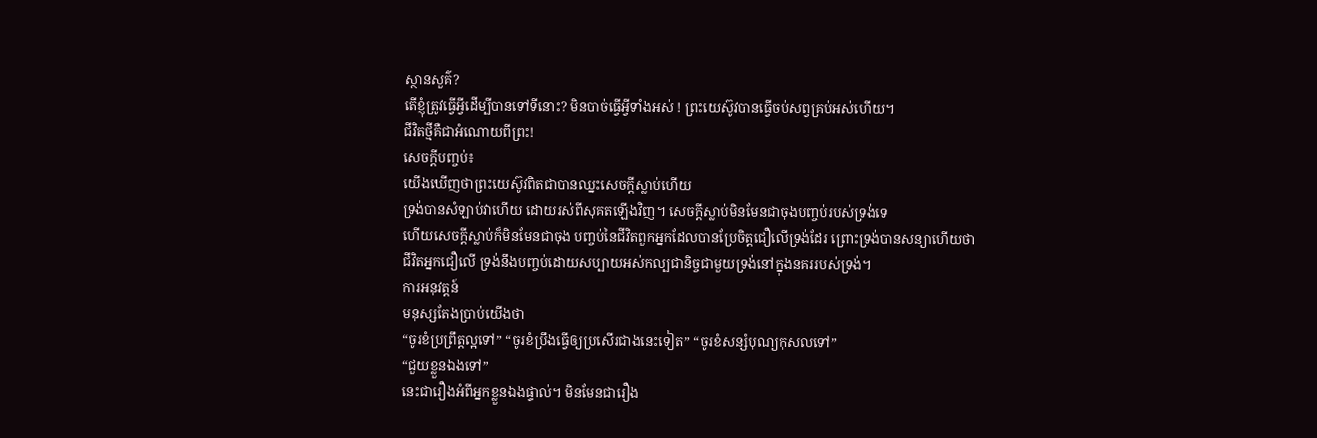ស្ថានសួគ៌?
តើខ្ញុំត្រូវធ្វើអ្វីដើម្បីបានទៅទីនោះ? មិនបាច់ធ្វើអ្វីទាំងអស់ ! ព្រះយេស៊ូវបានធ្វើចប់សព្វគ្រប់អស់ហើយ។
ជីវិតថ្មីគឺជាអំណោយពីព្រះ!
សេចក្តីបញ្ចប់៖
យើងឃើញថាព្រះយេស៊ូវពិតជាបានឈ្នះសេចក្តីស្លាប់ហើយ
ទ្រង់បានសំឡាប់វាហើយ ដោយរស់ពីសុគតឡើងវិញ។ សេចក្តីស្លាប់មិនមែនជាចុងបញ្ចប់របស់ទ្រង់ទេ
ហើយសេចក្តីស្លាប់ក៏មិនមែនជាចុង បញ្ចប់នៃជីវិតពួកអ្នកដែលបានប្រែចិត្តជឿលើទ្រង់ដែរ ព្រោះទ្រង់បានសន្យាហើយថា
ជីវិតអ្នកជឿលើ ទ្រង់នឹងបញ្ចប់ដោយសប្បាយអស់កល្បជានិច្ចជាមួយទ្រង់នៅក្នុងនគររបស់ទ្រង់។
ការអនុវត្តន៍
មនុស្សតែងប្រាប់យើងថា
“ចូរខំប្រព្រឹត្តល្អទៅ” “ចូរខំប្រឹងធ្វើឲ្យប្រសើរជាងនេះទៀត” “ចូរខំសន្សំបុណ្យកុសលទៅ”
“ជួយខ្លួនឯងទៅ”
នេះជារឿងអំពីអ្នកខ្លួនឯងផ្ទាល់។ មិនមែនជារឿង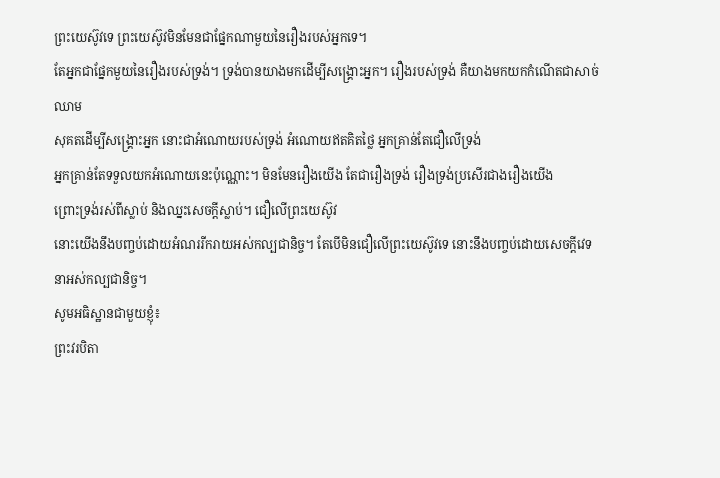ព្រះយេស៊ូវទេ ព្រះយេស៊ូវមិនមែនជាផ្នែកណាមួយនៃរឿងរបស់អ្នកទេ។
តែអ្នកជាផ្នែកមួយនៃរឿងរបស់ទ្រង់។ ទ្រង់បានយាងមកដើម្បីសង្គ្រោះអ្នក។ រឿងរបស់ទ្រង់ គឺយាងមកយកកំណើតជាសាច់ឈាម
សុគតដើម្បីសង្គ្រោះអ្នក នោះជាអំណោយរបស់ទ្រង់ អំណោយឥតគិតថ្លៃ អ្នកគ្រាន់តែជឿលើទ្រង់
អ្នកគ្រាន់តែទទួលយកអំណោយនេះប៉ុណ្ណោះ។ មិនមែនរឿងយើង តែជារឿងទ្រង់ រឿងទ្រង់ប្រសើរជាងរឿងយើង
ព្រោះទ្រង់រស់ពីស្លាប់ និងឈ្នះសេចក្តីស្លាប់។ ជឿលើព្រះយេស៊ូវ
នោះយើងនឹងបញ្ចប់ដោយអំណររីករាយអស់កល្បជានិច្ច។ តែបើមិនជឿលើព្រះយេស៊ូវទេ នោះនឹងបញ្ចប់ដោយសេចក្តីវេទនាអស់កល្បជានិច្ច។
សូមអធិស្ឋានជាមួយខ្ញុំ៖
ព្រះវរបិតា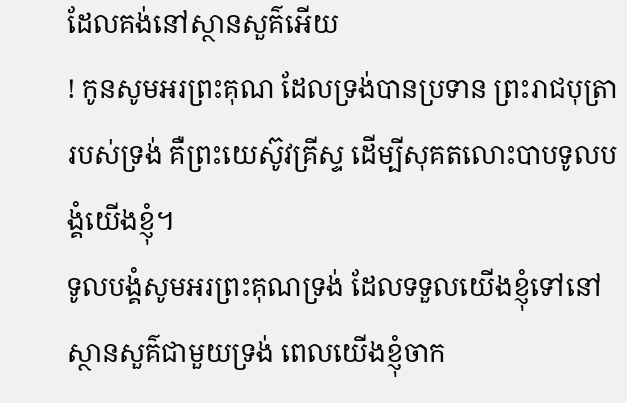ដែលគង់នៅស្ថានសួគ៌អើយ
! កូនសូមអរព្រះគុណ ដែលទ្រង់បានប្រទាន ព្រះរាជបុត្រារបស់ទ្រង់ គឺព្រះយេស៊ូវគ្រីស្ទ ដើម្បីសុគតលោះបាបទូលបង្គំយើងខ្ញុំ។
ទូលបង្គំសូមអរព្រះគុណទ្រង់ ដែលទទួលយើងខ្ញុំទៅនៅស្ថានសួគ៌ជាមួយទ្រង់ ពេលយើងខ្ញុំចាក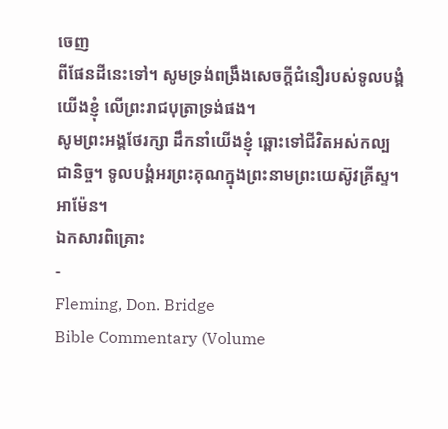ចេញ
ពីផែនដីនេះទៅ។ សូមទ្រង់ពង្រឹងសេចក្តីជំនឿរបស់ទូលបង្គំយើងខ្ញុំ លើព្រះរាជបុត្រាទ្រង់ផង។
សូមព្រះអង្គថែរក្សា ដឹកនាំយើងខ្ញុំ ឆ្ពោះទៅជីវិតអស់កល្បជានិច្ច។ ទូលបង្គំអរព្រះគុណក្នុងព្រះនាមព្រះយេស៊ូវគ្រីស្ទ។
អាម៉ែន។
ឯកសារពិគ្រោះ
-
Fleming, Don. Bridge
Bible Commentary (Volume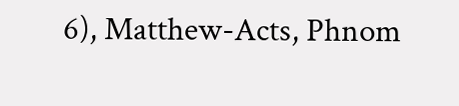6), Matthew-Acts, Phnom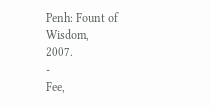Penh: Fount of Wisdom,
2007.
-
Fee,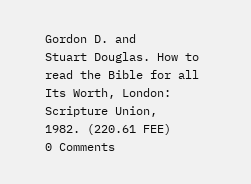Gordon D. and
Stuart Douglas. How to read the Bible for all Its Worth, London:
Scripture Union,
1982. (220.61 FEE)
0 Comments